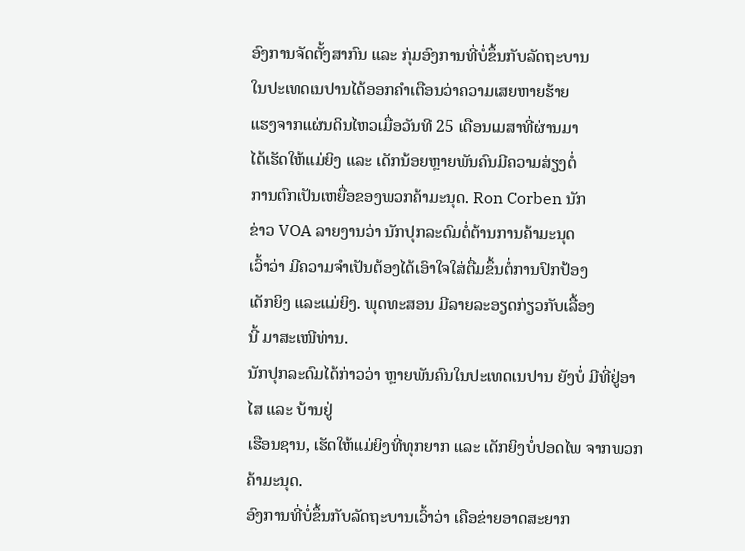ອົງການຈັດຕັ້ງສາກົນ ແລະ ກຸ່ມອົງການທີ່ບໍ່ຂຶ້ນກັບລັດຖະບານ
ໃນປະເທດເນປານໄດ້ອອກຄຳເຕືອນວ່າຄວາມເສຍຫາຍຮ້າຍ
ແຮງຈາກແຜ່ນດິນໄຫວເມື່ອວັນທີ 25 ເດືອນເມສາທີ່ຜ່ານມາ
ໄດ້ເຮັດໃຫ້ແມ່ຍິງ ແລະ ເດັກນ້ອຍຫຼາຍພັນຄົນມີຄວາມສ່ຽງຕໍ່
ການຕົກເປັນເຫຍື່ອຂອງພວກຄ້າມະນຸດ. Ron Corben ນັກ
ຂ່າວ VOA ລາຍງານວ່າ ນັກປຸກລະດົມຕໍ່ຕ້ານການຄ້າມະນຸດ
ເວົ້າວ່າ ມີຄວາມຈຳເປັນຕ້ອງໄດ້ເອົາໃຈໃສ່ຕື່ມຂຶ້ນຕໍ່ການປົກປ້ອງ
ເດັກຍິງ ແລະແມ່ຍິງ. ພຸດທະສອນ ມີລາຍລະອຽດກ່ຽວກັບເລື້ອງ
ນີ້ ມາສະເໜີທ່ານ.
ນັກປຸກລະດົມໄດ້ກ່າວວ່າ ຫຼາຍພັນຄົນໃນປະເທດເນປານ ຍັງບໍ່ ມີທີ່ຢູ່ອາໄສ ແລະ ບ້ານຢູ່
ເຮືອນຊານ, ເຮັດໃຫ້ແມ່ຍິງທີ່ທຸກຍາກ ແລະ ເດັກຍິງບໍ່ປອດໄພ ຈາກພວກຄ້າມະນຸດ.
ອົງການທີ່ບໍ່ຂຶ້ນກັບລັດຖະບານເວົ້າວ່າ ເຄືອຂ່າຍອາດສະຍາກ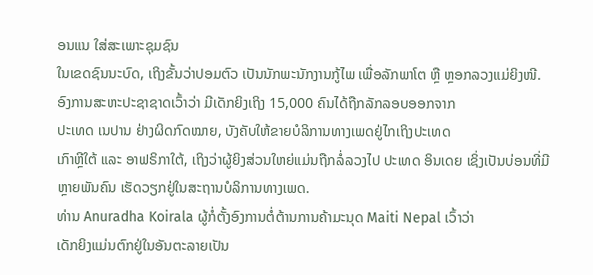ອນແນ ໃສ່ສະເພາະຊຸມຊົນ
ໃນເຂດຊົນນະບົດ, ເຖິງຂັ້ນວ່າປອມຕົວ ເປັນນັກພະນັກງານກູ້ໄພ ເພື່ອລັກພາໂຕ ຫຼື ຫຼອກລວງແມ່ຍິງໜີ.
ອົງການສະຫະປະຊາຊາດເວົ້າວ່າ ມີເດັກຍິງເຖິງ 15,000 ຄົນໄດ້ຖືກລັກລອບອອກຈາກ
ປະເທດ ເນປານ ຢ່າງຜິດກົດໝາຍ, ບັງຄັບໃຫ້ຂາຍບໍລິການທາງເພດຢູ່ໄກເຖິງປະເທດ
ເກົາຫຼີໃຕ້ ແລະ ອາຟຣິກາໃຕ້, ເຖິງວ່າຜູ້ຍິງສ່ວນໃຫຍ່ແມ່ນຖືກລໍ່ລວງໄປ ປະເທດ ອິນເດຍ ເຊິ່ງເປັນບ່ອນທີ່ມີຫຼາຍພັນຄົນ ເຮັດວຽກຢູ່ໃນສະຖານບໍລິການທາງເພດ.
ທ່ານ Anuradha Koirala ຜູ້ກໍ່ຕັ້ງອົງການຕໍ່ຕ້ານການຄ້າມະນຸດ Maiti Nepal ເວົ້າວ່າ
ເດັກຍິງແມ່ນຕົກຢູ່ໃນອັນຕະລາຍເປັນ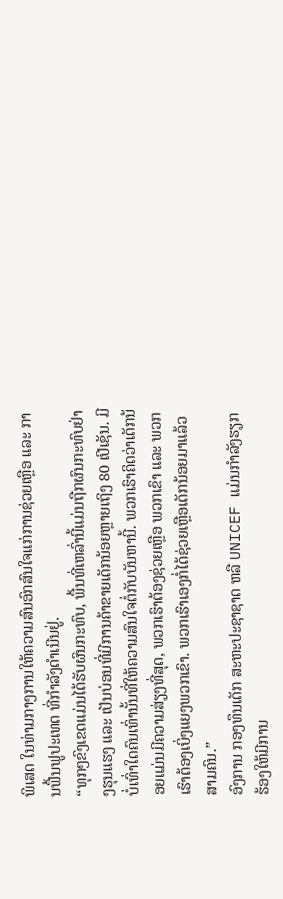ພິເສດ ໃນທ່າມກາງການໃຫ້ຄວາມສົນອົກສົນໃຈແກ່ການຊ່ວຍເຫຼືອ ແລະ ການຟື້ນຟູປະເທດ ທີ່ກຳລັງດຳເນີນຢູ່.
“ທຸກໆຂົງເຂດແມ່ນໄດ້ຮັບຜົນກະທົບ, ພື້ນທີ່ເຫລົ່ານີ້ແມ່ນຖືກຜົນກະທົບຢ່າງຮຸນແຮງ ແລະ ເປັນບ່ອນທີ່ມີການຄ້າຂາຍເດັກນ້ອຍຫຼາຍເຖິງ 80 ເປີເຊັນ. ມີບໍ່ເທົ່າໃດຄົນເທົ່ານັ້ນທີ່ໃຫ້ຄວາມສົນໃຈຕໍ່ກັບບັນຫານີ້. ພວກເຮົາຄິດວ່າເດັກນ້ອຍແມ່ນມີຄວາມສ່ຽງທີ່ສຸດ, ພວກເຮົາຕ້ອງຊ່ວຍເຫຼືອ ພວກເຂົາ ແລະ ພວກເຮົາຕ້ອງເບິ່ງແຍງພວກເຂົາ. ພວກເຮົາເອງກໍ່ໄດ້ຊ່ວຍເຫຼືອເດັກນ້ອຍມາແລ້ວສາມຄົນ.”
ອົງການ ກອງທຶນເດັກ ສະຫະປະຊາຊາດ ຫລື UNICEF ແມ່ນກຳລັງຮຽກຮ້ອງໃຫ້ມີການ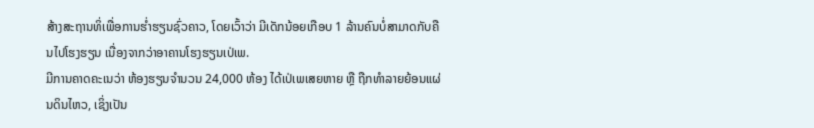ສ້າງສະຖານທິ່ເພື່ອການຮ່ຳຮຽນຊົ່ວຄາວ, ໂດຍເວົ້າວ່າ ມີເດັກນ້ອຍເກືອບ 1 ລ້ານຄົນບໍ່ສາມາດກັບຄືນໄປໂຮງຮຽນ ເນື່ອງຈາກວ່າອາຄານໂຮງຮຽນເປ່ເພ.
ມີການຄາດຄະເນວ່າ ຫ້ອງຮຽນຈຳນວນ 24,000 ຫ້ອງ ໄດ້ເປ່ເພເສຍຫາຍ ຫຼື ຖືກທຳລາຍຍ້ອນແຜ່ນດິນໄຫວ, ເຊິ່ງເປັນ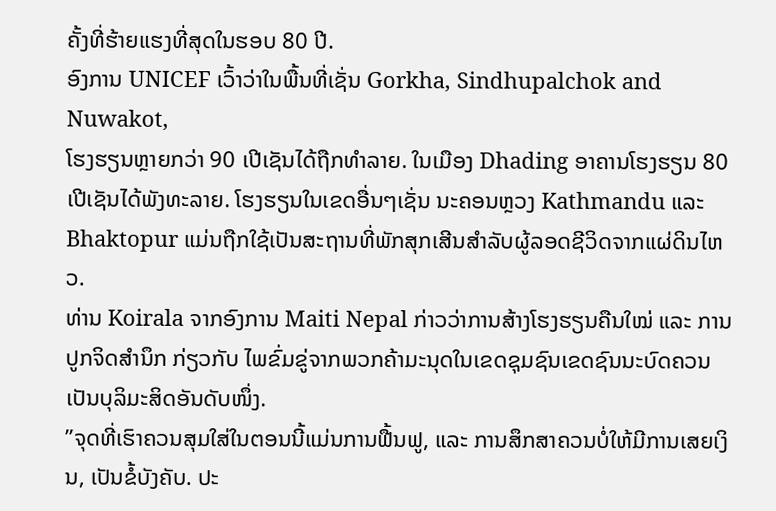ຄັ້ງທີ່ຮ້າຍແຮງທີ່ສຸດໃນຮອບ 80 ປີ.
ອົງການ UNICEF ເວົ້າວ່າໃນພື້ນທີ່ເຊັ່ນ Gorkha, Sindhupalchok and Nuwakot,
ໂຮງຮຽນຫຼາຍກວ່າ 90 ເປີເຊັນໄດ້ຖືກທຳລາຍ. ໃນເມືອງ Dhading ອາຄານໂຮງຮຽນ 80 ເປີເຊັນໄດ້ພັງທະລາຍ. ໂຮງຮຽນໃນເຂດອື່ນໆເຊັ່ນ ນະຄອນຫຼວງ Kathmandu ແລະ Bhaktopur ແມ່ນຖືກໃຊ້ເປັນສະຖານທີ່ພັກສຸກເສີນສຳລັບຜູ້ລອດຊີວິດຈາກແຜ່ດິນໄຫວ.
ທ່ານ Koirala ຈາກອົງການ Maiti Nepal ກ່າວວ່າການສ້າງໂຮງຮຽນຄືນໃໝ່ ແລະ ການ
ປູກຈິດສຳນຶກ ກ່ຽວກັບ ໄພຂົ່ມຂູ່ຈາກພວກຄ້າມະນຸດໃນເຂດຊຸມຊົນເຂດຊົນນະບົດຄວນເປັນບຸລິມະສິດອັນດັບໜຶ່ງ.
”ຈຸດທີ່ເຮົາຄວນສຸມໃສ່ໃນຕອນນີ້ແມ່ນການຟື້ນຟູ, ແລະ ການສຶກສາຄວນບໍ່ໃຫ້ມີການເສຍເງິນ, ເປັນຂໍ້ບັງຄັບ. ປະ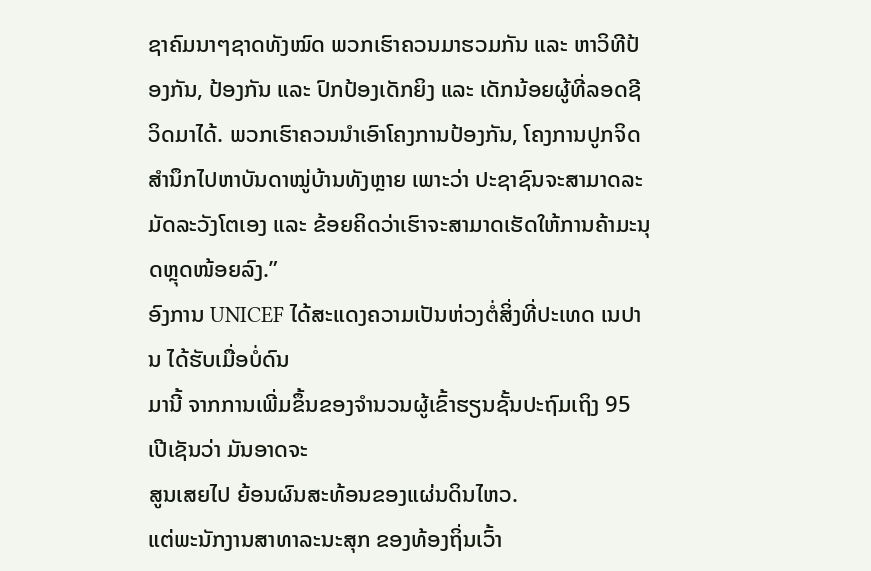ຊາຄົມນາໆຊາດທັງໝົດ ພວກເຮົາຄວນມາຮວມກັນ ແລະ ຫາວິທີປ້ອງກັນ, ປ້ອງກັນ ແລະ ປົກປ້ອງເດັກຍິງ ແລະ ເດັກນ້ອຍຜູ້ທີ່ລອດຊີວິດມາໄດ້. ພວກເຮົາຄວນນຳເອົາໂຄງການປ້ອງກັນ, ໂຄງການປູກຈິດສຳນຶກໄປຫາບັນດາໝູ່ບ້ານທັງຫຼາຍ ເພາະວ່າ ປະຊາຊົນຈະສາມາດລະມັດລະວັງໂຕເອງ ແລະ ຂ້ອຍຄິດວ່າເຮົາຈະສາມາດເຮັດໃຫ້ການຄ້າມະນຸດຫຼຸດໜ້ອຍລົງ.”
ອົງການ UNICEF ໄດ້ສະແດງຄວາມເປັນຫ່ວງຕໍ່ສິ່ງທີ່ປະເທດ ເນປານ ໄດ້ຮັບເມື່ອບໍ່ດົນ
ມານີ້ ຈາກການເພີ່ມຂຶ້ນຂອງຈຳນວນຜູ້ເຂົ້າຮຽນຊັ້ນປະຖົມເຖິງ 95 ເປີເຊັນວ່າ ມັນອາດຈະ
ສູນເສຍໄປ ຍ້ອນຜົນສະທ້ອນຂອງແຜ່ນດິນໄຫວ.
ແຕ່ພະນັກງານສາທາລະນະສຸກ ຂອງທ້ອງຖິ່ນເວົ້າ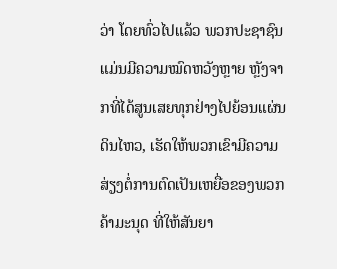ວ່າ ໂດຍທົ່ວໄປແລ້ວ ພວກປະຊາຊົນ
ແມ່ນມີຄວາມໝົດຫວັງຫຼາຍ ຫຼັງຈາກທີ່ໄດ້ສູນເສຍທຸກຢ່າງໄປຍ້ອນແຜ່ນດິນໄຫວ, ເຮັດໃຫ້ພວກເຂົາມີຄວາມສ່ຽງຕໍ່ການຕົດເປັນເຫຍື່ອຂອງພວກຄ້າມະນຸດ ທີ່ໃຫ້ສັນຍາ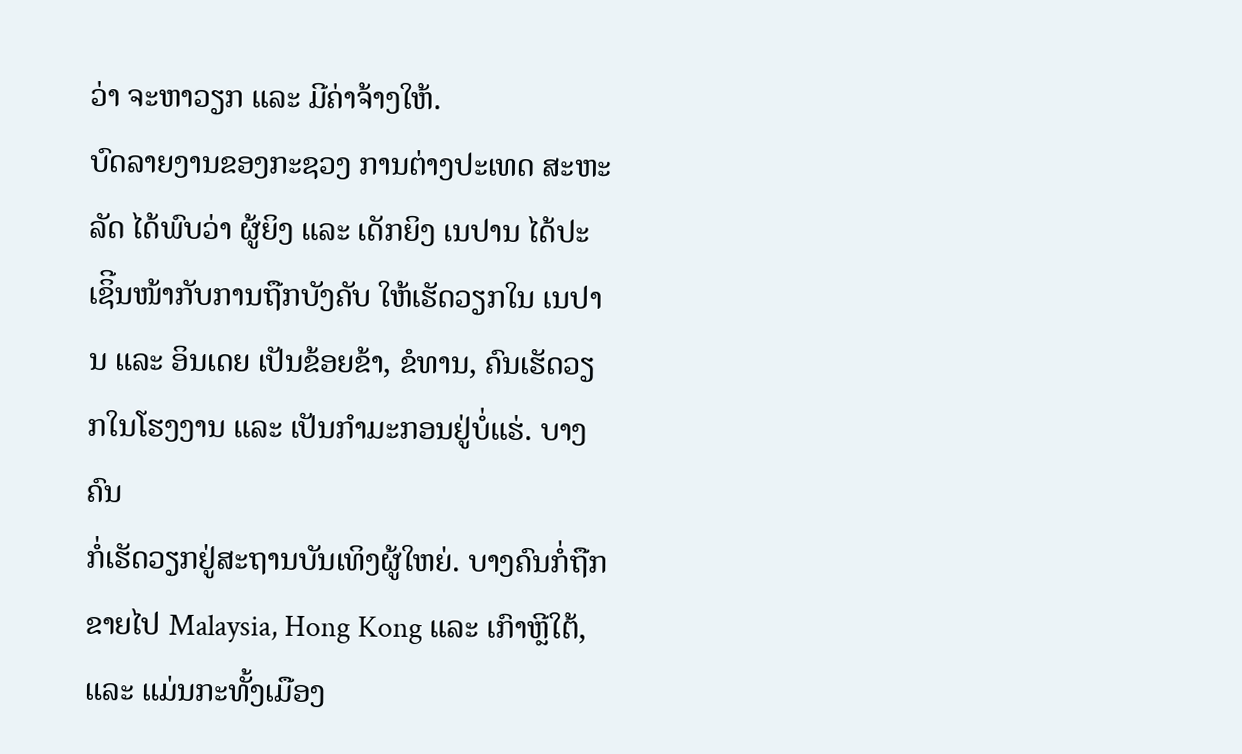ວ່າ ຈະຫາວຽກ ແລະ ມີຄ່າຈ້າງໃຫ້.
ບົດລາຍງານຂອງກະຊວງ ການຕ່າງປະເທດ ສະຫະລັດ ໄດ້ພົບວ່າ ຜູ້ຍິງ ແລະ ເດັກຍິງ ເນປານ ໄດ້ປະເຊິີນໜ້າກັບການຖືກບັງຄັບ ໃຫ້ເຮັດວຽກໃນ ເນປານ ແລະ ອິນເດຍ ເປັນຂ້ອຍຂ້າ, ຂໍທານ, ຄົນເຮັດວຽກໃນໂຮງງານ ແລະ ເປັນກຳມະກອນຢູ່ບໍ່ແຮ່. ບາງຄົນ
ກໍ່ເຮັດວຽກຢູ່ສະຖານບັນເທິງຜູ້ໃຫຍ່. ບາງຄົນກໍ່ຖືກຂາຍໄປ Malaysia, Hong Kong ແລະ ເກົາຫຼີໃຕ້, ແລະ ແມ່ນກະທັ້ງເມືອງ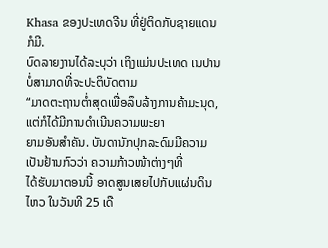Khasa ຂອງປະເທດຈີນ ທີ່ຢູ່ຕິດກັບຊາຍແດນ ກໍມີ.
ບົດລາຍງານໄດ້ລະບຸວ່າ ເຖິງແມ່ນປະເທດ ເນປານ ບໍ່ສາມາດທີ່ຈະປະຕິບັດຕາມ
“ມາດຕະຖານຕ່ຳສຸດເພື່ອລຶບລ້າງການຄ້າມະນຸດ, ແຕ່ກໍໄດ້ມີການດຳເນີນຄວາມພະຍາ
ຍາມອັນສຳຄັນ. ບັນດານັກປຸກລະດົມມີຄວາມເປັນຢ້ານກົວວ່າ ຄວາມກ້າວໜ້າຕ່າງໆທີ່
ໄດ້ຮັບມາຕອນນີ້ ອາດສູນເສຍໄປກັບແຜ່ນດິນໄຫວ ໃນວັນທີ 25 ເດື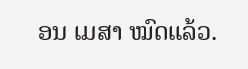ອນ ເມສາ ໝົດແລ້ວ.